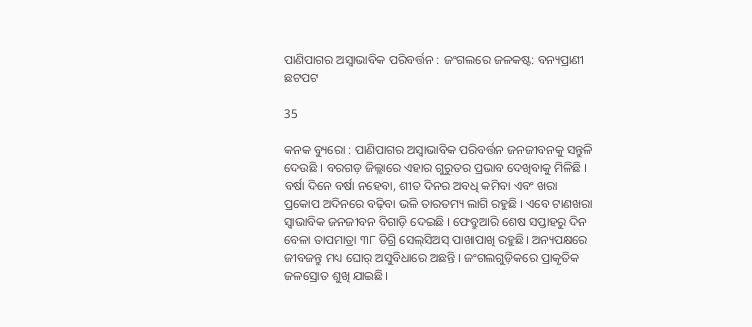ପାଣିପାଗର ଅସ୍ବାଭାବିକ ପରିବର୍ତ୍ତନ : ଜଂଗଲରେ ଜଳକଷ୍ଟ: ବନ୍ୟପ୍ରାଣୀ ଛଟପଟ

35

କନକ ବ୍ୟୁରୋ : ପାଣିପାଗର ଅସ୍ବାଭାବିକ ପରିବର୍ତ୍ତନ ଜନଜୀବନକୁ ସନ୍ତୁଳି ଦେଉଛି । ବରଗଡ଼ ଜିଲ୍ଲାରେ ଏହାର ଗୁରୁତର ପ୍ରଭାବ ଦେଖିବାକୁ ମିଳିଛି । ବର୍ଷା ଦିନେ ବର୍ଷା ନହେବା, ଶୀତ ଦିନର ଅବଧି କମିବା ଏବଂ ଖରା ପ୍ରକୋପ ଅଦିନରେ ବଢ଼ିବା ଭଳି ତାରତମ୍ୟ ଲାଗି ରହୁଛି । ଏବେ ଟାଣଖରା ସ୍ବାଭାବିକ ଜନଜୀବନ ବିଗାଡ଼ି ଦେଇଛି । ଫେବ୍ରୁଆରି ଶେଷ ସପ୍ତାହରୁ ଦିନ ବେଳା ତାପମାତ୍ରା ୩୮ ଡିଗ୍ରି ସେଲ୍‌ସିଅସ୍‌ ପାଖାପାଖି ରହୁଛି। ଅନ୍ୟପକ୍ଷରେ ଜୀବଜନ୍ତୁ ମଧ୍ୟ ଘୋର୍‌ ଅସୁବିଧାରେ ଅଛନ୍ତି । ଜଂଗଲଗୁଡ଼ିକରେ ପ୍ରାକୃତିକ ଜଳସ୍ରୋତ ଶୁଖି ଯାଇଛି।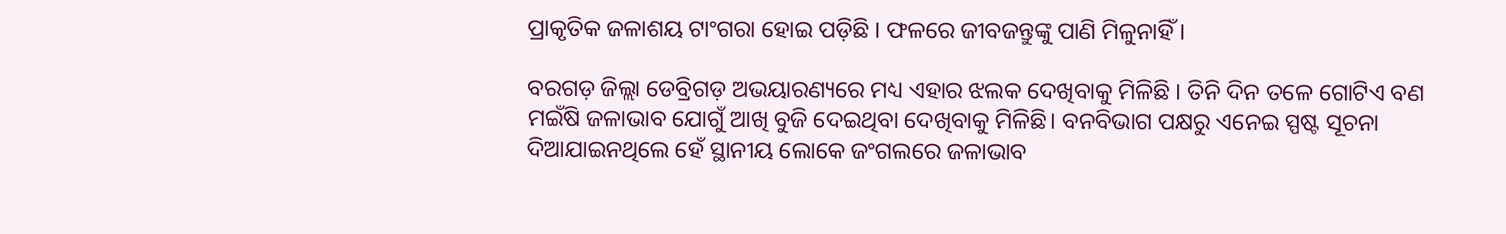ପ୍ର‌ାକୃତିକ ଜଳାଶୟ ଟାଂଗରା ହୋଇ ପଡ଼ିଛି । ଫଳରେ ଜୀବଜନ୍ତୁଙ୍କୁ ପାଣି ମିଳୁନାହିଁ ।

ବରଗଡ଼ ଜିଲ୍ଲା ଡେବ୍ରିଗଡ଼ ଅଭୟାରଣ୍ୟରେ ମଧ୍ୟ ଏହାର ଝଲକ ଦେଖିବାକୁ ମିଳିଛି । ତିନି ଦିନ ତଳେ ଗୋଟିଏ ବଣ ମଇଁଷି ଜଳାଭାବ ଯୋଗୁଁ ଆଖି ବୁଜି ଦେଇଥିବା ଦେଖିବାକୁ ମିଳିଛି। ବନବିଭାଗ ପକ୍ଷରୁ ଏନେଇ ସ୍ପଷ୍ଟ ସୂଚନା ଦିଆଯାଇନଥିଲେ ହେଁ ସ୍ଥାନୀୟ ଲୋକେ ଜଂଗଲରେ ଜଳାଭାବ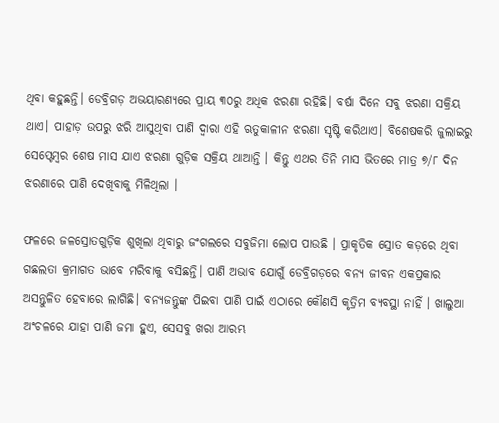ଥିବା କହୁଛନ୍ତି। ଡେବ୍ରିଗଡ଼ ଅଭୟାରଣ୍ୟରେ ପ୍ରାୟ ୩୦ରୁ ଅଧିକ ଝରଣା ରହିଛି। ବର୍ଷା ଦିନେ ସବୁ ଝରଣା ସକ୍ରିୟ ଥାଏ। ପାହାଡ଼ ଉପରୁ ଝରି ଆସୁଥିବା ପାଣି ଦ୍ବାରା ଏହି ଋତୁକାଳୀନ ଝରଣା ସୃଷ୍ଟି କରିଥାଏ। ବିଶେଷକରି ଜୁଲାଇରୁ ସେପ୍ଟେମ୍ବର ଶେଷ ମାସ ଯାଏ ଝରଣା ଗୁଡ଼ିକ ସକ୍ରିୟ ଥାଆନ୍ତି । କିନ୍ତୁ ଏଥର ତିନି ମାସ ଭିତରେ ମାତ୍ର ୭/୮ ଦିନ ଝରଣାରେ ପାଣି ଦେଖିବାକୁ ମିଳିଥିଲା ।

ଫଳରେ ଜଳସ୍ରୋତଗୁଡ଼ିକ ଶୁଖିଲା ଥିବାରୁ ଜଂଗଲରେ ସବୁଜିମା ଲୋପ ପାଉଛି । ପ୍ରାକୃତିକ ସ୍ରୋତ କଡ଼ରେ ଥିବା ଗଛଲତା କ୍ରମାଗତ ଭାବେ ମରିବାକୁ ବସିଛନ୍ତି। ପାଣି ଅଭାବ ଯୋଗୁଁ ଡେବ୍ରିଗଡ଼ରେ ବନ୍ୟ ଜୀବନ ଏକପ୍ରକାର ଅସନ୍ତୁଳିତ ହେବାରେ ଲାଗିଛି। ବନ୍ୟଜନ୍ତୁଙ୍କ ପିଇବା ପାଣି ପାଇଁ ଏଠାରେ କୌଣସି କୃତ୍ରିମ ବ୍ୟବସ୍ଥା ନାହିଁ । ଖାଲୁଆ ଅଂଚଳରେ ଯାହା ପାଣି ଜମା ହୁଏ, ସେସବୁ ଖରା ଆରମ୍ଭ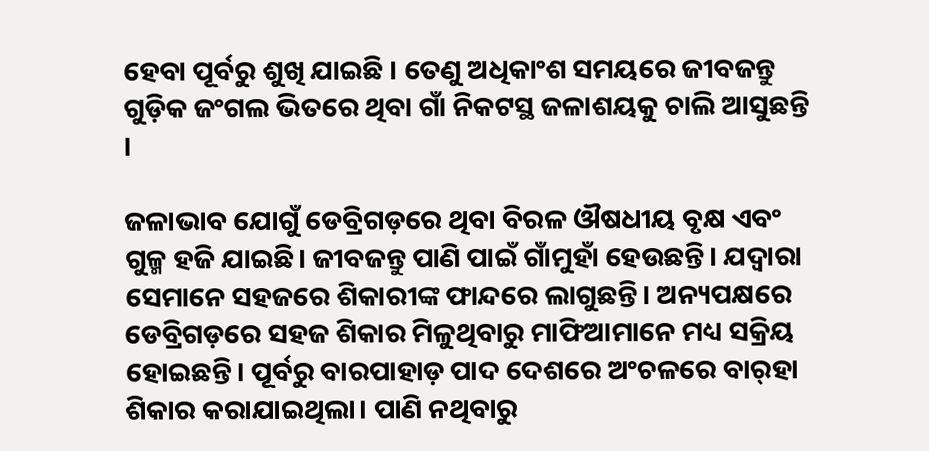ହେବା ପୂର୍ବରୁ ଶୁଖି ଯାଇଛି । ତେଣୁ ଅଧିକାଂଶ ସମୟରେ ଜୀବଜନ୍ତୁ ଗୁଡ଼ିକ ଜଂଗଲ ଭିତରେ ଥିବା ଗାଁ ନିକଟସ୍ଥ ଜଳାଶୟକୁ ଚାଲି ଆସୁଛନ୍ତି ।

ଜଳାଭାବ ଯୋଗୁଁ ଡେବ୍ରିଗଡ଼ରେ ଥିବା ବିରଳ ଔଷଧୀୟ ବୃକ୍ଷ ଏବଂ ଗୁଳ୍ମ ହଜି ଯାଇଛି। ଜୀବଜନ୍ତୁ ପାଣି ପାଇଁ ଗାଁମୁହାଁ ହେଉଛନ୍ତି। ଯଦ୍ବାରା ସେମାନେ ସହଜରେ ଶିକାରୀଙ୍କ ଫାନ୍ଦରେ ଲାଗୁଛନ୍ତି। ଅନ୍ୟପକ୍ଷରେ ଡେବ୍ରିଗଡ଼ରେ ସହଜ ଶିକାର ମିଳୁଥିବାରୁ ମାଫିଆମାନେ ମଧ୍ୟ ସକ୍ରିୟ ହୋଇଛନ୍ତି। ପୂର୍ବରୁ ବାରପାହାଡ଼ ପାଦ ଦେଶରେ ଅଂଚଳରେ ବାର୍‌ହା ଶିକାର କରାଯାଇଥିଲା। ପାଣି ନଥିବାରୁ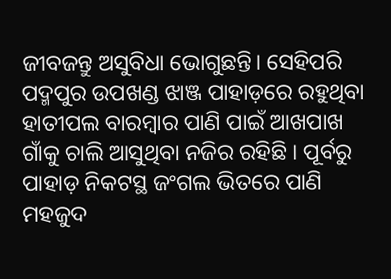ଜୀବଜନ୍ତୁ ଅସୁବିଧା ଭୋଗୁଛନ୍ତି। ସେହିପରି ପଦ୍ମପୁର ଉପଖଣ୍ଡ ଝାଞ୍ଜ ପାହାଡ଼ରେ ରହୁଥିବା ହାତୀପଲ ବାରମ୍ବାର ପାଣି ପାଇଁ ଆଖପାଖ ଗାଁକୁ ଚାଲି ଆସୁଥିବା ନଜିର ରହିଛି । ପୂର୍ବରୁ ପାହାଡ଼ ନିକଟସ୍ଥ ଜଂଗଲ ଭିତରେ ପାଣି ମହଜୁଦ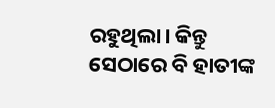ରହୁଥିଲା। କିନ୍ତୁ ସେଠାରେ ବି ହାତୀଙ୍କ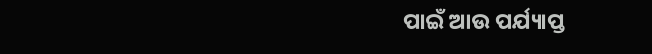ପାଇଁ ଆଉ ପର୍ଯ୍ୟାପ୍ତ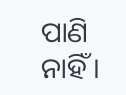ପାଣି ନାହିଁ ।